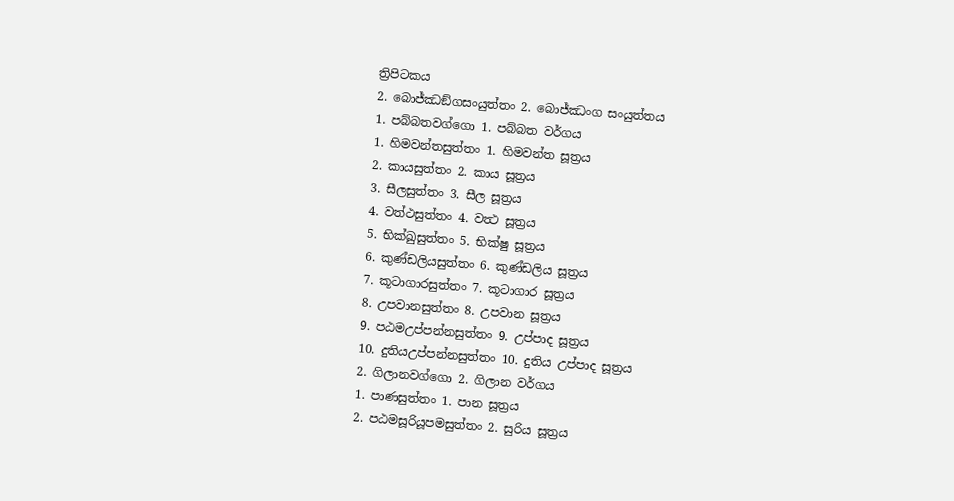ත්‍රිපිටකය
2. බොජ්ඣඞ්ගසංයුත්තං 2. බොජ්ඣංග සංයුත්තය
1. පබ්බතවග්ගො 1. පබ්බත වර්ගය
1. හිමවන්තසුත්තං 1. හිමවන්ත සූත්‍රය
2. කායසුත්තං 2. කාය සූත්‍රය
3. සීලසුත්තං 3. සීල සූත්‍රය
4. වත්ථසුත්තං 4. වත්‍ථ සූත්‍රය
5. භික්ඛුසුත්තං 5. භික්ෂු සූත්‍රය
6. කුණ්ඩලියසුත්තං 6. කුණ්ඩලිය සූත්‍රය
7. කූටාගාරසුත්තං 7. කූටාගාර සූත්‍රය
8. උපවානසුත්තං 8. උපවාන සූත්‍රය
9. පඨමඋප්පන්නසුත්තං 9. උප්පාද සූත්‍රය
10. දුතියඋප්පන්නසුත්තං 10. දුතිය උප්පාද සූත්‍රය
2. ගිලානවග්ගො 2. ගිලාන වර්ගය
1. පාණසුත්තං 1. පාන සූත්‍රය
2. පඨමසූරියූපමසුත්තං 2. සුරිය සූත්‍රය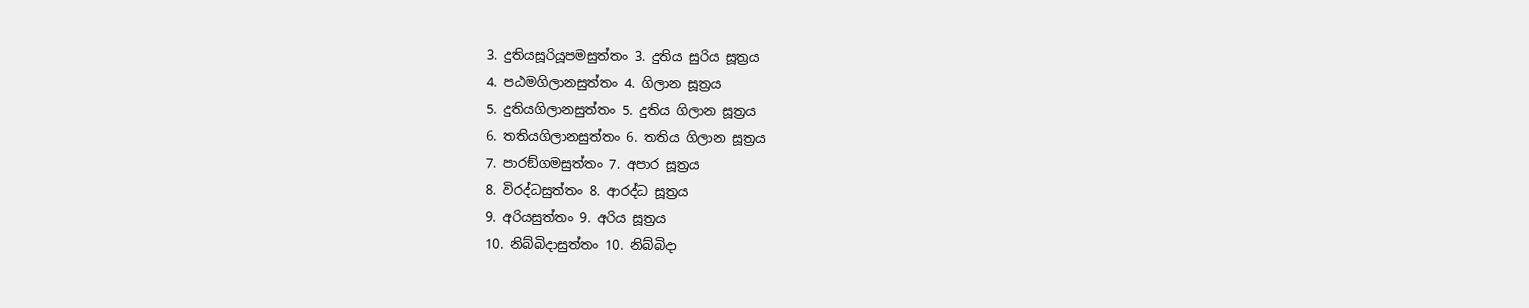3. දුතියසූරියූපමසුත්තං 3. දුතිය සුරිය සූත්‍රය
4. පඨමගිලානසුත්තං 4. ගිලාන සූත්‍රය
5. දුතියගිලානසුත්තං 5. දුතිය ගිලාන සූත්‍රය
6. තතියගිලානසුත්තං 6. තතිය ගිලාන සූත්‍රය
7. පාරඞ්ගමසුත්තං 7. අපාර සූත්‍රය
8. විරද්ධසුත්තං 8. ආරද්ධ සූත්‍රය
9. අරියසුත්තං 9. අරිය සූත්‍රය
10. නිබ්බිදාසුත්තං 10. නිබ්බිදා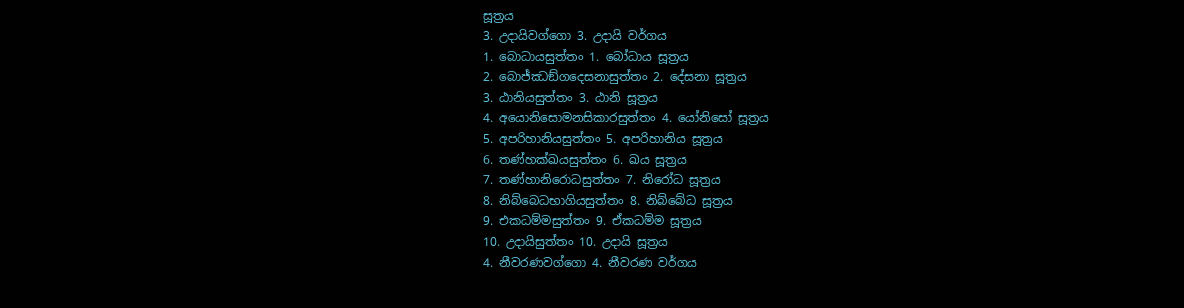සූත්‍රය
3. උදායිවග්ගො 3. උදායි වර්ගය
1. බොධායසුත්තං 1. බෝධාය සූත්‍රය
2. බොජ්ඣඞ්ගදෙසනාසුත්තං 2. දේසනා සූත්‍රය
3. ඨානියසුත්තං 3. ඨානි සූත්‍රය
4. අයොනිසොමනසිකාරසුත්තං 4. යෝනිසෝ සූත්‍රය
5. අපරිහානියසුත්තං 5. අපරිහානිය සූත්‍රය
6. තණ්හක්ඛයසුත්තං 6. ඛය සූත්‍රය
7. තණ්හානිරොධසුත්තං 7. නිරෝධ සූත්‍රය
8. නිබ්බෙධභාගියසුත්තං 8. නිබ්බේධ සූත්‍රය
9. එකධම්මසුත්තං 9. ඒකධම්ම සූත්‍රය
10. උදායිසුත්තං 10. උදායි සූත්‍රය
4. නීවරණවග්ගො 4. නීවරණ වර්ගය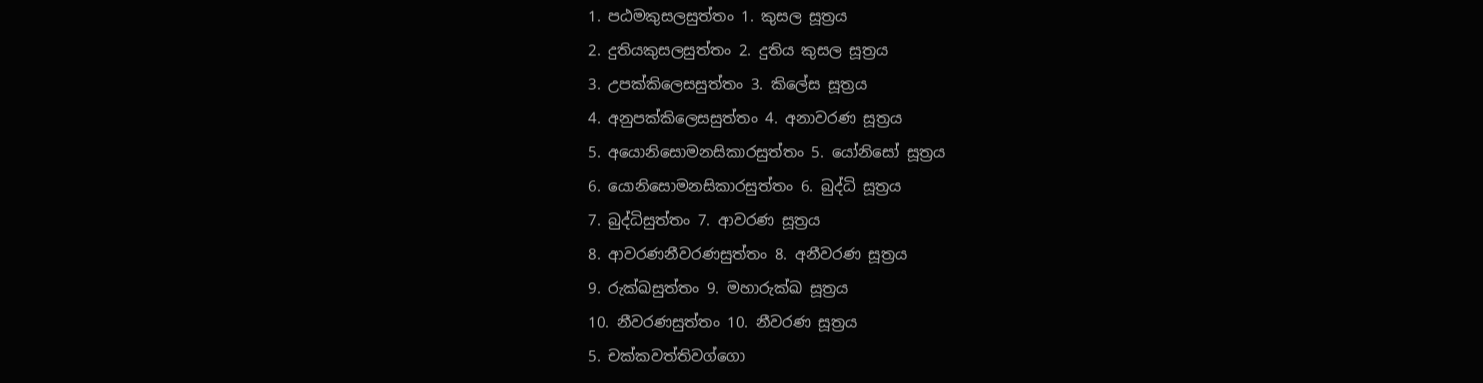1. පඨමකුසලසුත්තං 1. කුසල සූත්‍රය
2. දුතියකුසලසුත්තං 2. දුතිය කුසල සූත්‍රය
3. උපක්කිලෙසසුත්තං 3. කිලේස සූත්‍රය
4. අනුපක්කිලෙසසුත්තං 4. අනාවරණ සූත්‍රය
5. අයොනිසොමනසිකාරසුත්තං 5. යෝනිසෝ සූත්‍රය
6. යොනිසොමනසිකාරසුත්තං 6. බුද්ධි සූත්‍රය
7. බුද්ධිසුත්තං 7. ආවරණ සූත්‍රය
8. ආවරණනීවරණසුත්තං 8. අනීවරණ සූත්‍රය
9. රුක්ඛසුත්තං 9. මහාරුක්ඛ සූත්‍රය
10. නීවරණසුත්තං 10. නීවරණ සූත්‍රය
5. චක්කවත්තිවග්ගො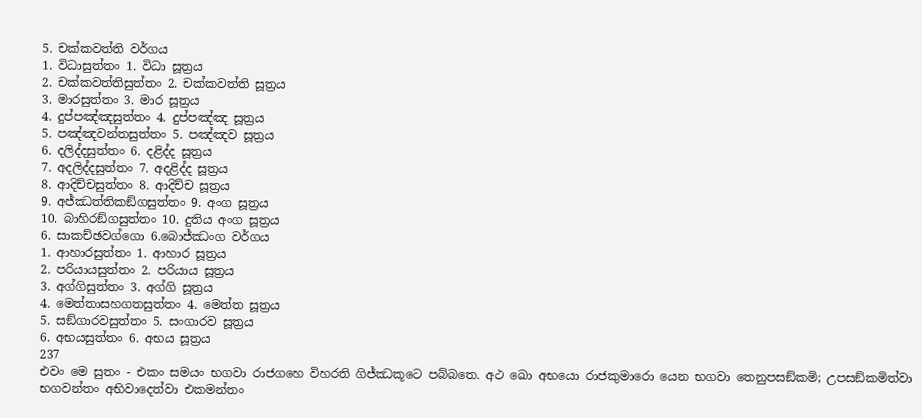5. චක්කවත්ති වර්ගය
1. විධාසුත්තං 1. විධා සූත්‍රය
2. චක්කවත්තිසුත්තං 2. චක්කවත්ති සූත්‍රය
3. මාරසුත්තං 3. මාර සූත්‍රය
4. දුප්පඤ්ඤසුත්තං 4. දුප්පඤ්ඤ සූත්‍රය
5. පඤ්ඤවන්තසුත්තං 5. පඤ්ඤව සූත්‍රය
6. දලිද්දසුත්තං 6. දළිද්ද සූත්‍රය
7. අදලිද්දසුත්තං 7. අදළිද්ද සූත්‍රය
8. ආදිච්චසුත්තං 8. ආදිච්ච සූත්‍රය
9. අජ්ඣත්තිකඞ්ගසුත්තං 9. අංග සූත්‍රය
10. බාහිරඞ්ගසුත්තං 10. දුතිය අංග සූත්‍රය
6. සාකච්ඡවග්ගො 6.බොජ්ඣංග වර්ගය
1. ආහාරසුත්තං 1. ආහාර සූත්‍රය
2. පරියායසුත්තං 2. පරියාය සූත්‍රය
3. අග්ගිසුත්තං 3. අග්ගි සූත්‍රය
4. මෙත්තාසහගතසුත්තං 4. මෙත්ත සූත්‍රය
5. සඞ්ගාරවසුත්තං 5. සංගාරව සූත්‍රය
6. අභයසුත්තං 6. අභය සූත්‍රය
237
එවං මෙ සුතං - එකං සමයං භගවා රාජගහෙ විහරති ගිජ්ඣකූටෙ පබ්බතෙ. අථ ඛො අභයො රාජකුමාරො යෙන භගවා තෙනුපසඞ්කමි; උපසඞ්කමිත්වා භගවන්තං අභිවාදෙත්වා එකමන්තං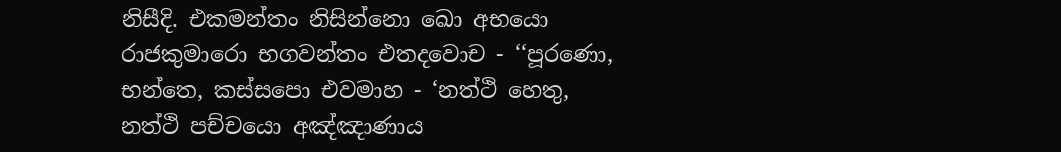නිසීදි. එකමන්තං නිසින්නො ඛො අභයො රාජකුමාරො භගවන්තං එතදවොච - ‘‘පූරණො, භන්තෙ, කස්සපො එවමාහ - ‘නත්ථි හෙතු, නත්ථි පච්චයො අඤ්ඤාණාය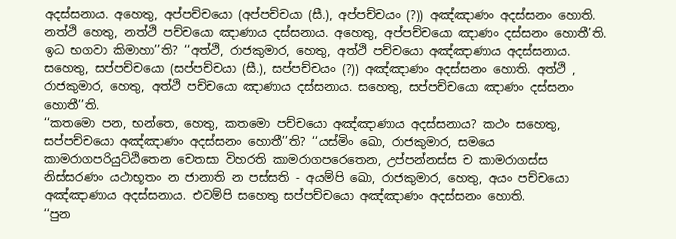අදස්සනාය. අහෙතු, අප්පච්චයො (අප්පච්චයා (සී.), අප්පච්චයං (?)) අඤ්ඤාණං අදස්සනං හොති. නත්ථි හෙතු, නත්ථි පච්චයො ඤාණාය දස්සනාය. අහෙතු, අප්පච්චයො ඤාණං දස්සනං හොතී’ති. ඉධ භගවා කිමාහා’’ති? ‘‘අත්ථි, රාජකුමාර, හෙතු, අත්ථි පච්චයො අඤ්ඤාණාය අදස්සනාය. සහෙතු, සප්පච්චයො (සප්පච්චයා (සී.), සප්පච්චයං (?)) අඤ්ඤාණං අදස්සනං හොති. අත්ථි , රාජකුමාර, හෙතු, අත්ථි පච්චයො ඤාණාය දස්සනාය. සහෙතු, සප්පච්චයො ඤාණං දස්සනං හොතී’’ති.
‘‘කතමො පන, භන්තෙ, හෙතු, කතමො පච්චයො අඤ්ඤාණාය අදස්සනාය? කථං සහෙතු, සප්පච්චයො අඤ්ඤාණං අදස්සනං හොතී’’ති? ‘‘යස්මිං ඛො, රාජකුමාර, සමයෙ කාමරාගපරියුට්ඨිතෙන චෙතසා විහරති කාමරාගපරෙතෙන, උප්පන්නස්ස ච කාමරාගස්ස නිස්සරණං යථාභූතං න ජානාති න පස්සති - අයම්පි ඛො, රාජකුමාර, හෙතු, අයං පච්චයො අඤ්ඤාණාය අදස්සනාය. එවම්පි සහෙතු සප්පච්චයො අඤ්ඤාණං අදස්සනං හොති.
‘‘පුන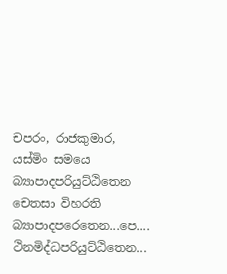චපරං, රාජකුමාර, යස්මිං සමයෙ බ්‍යාපාදපරියුට්ඨිතෙන චෙතසා විහරති බ්‍යාපාදපරෙතෙන...පෙ.... ථිනමිද්ධපරියුට්ඨිතෙන...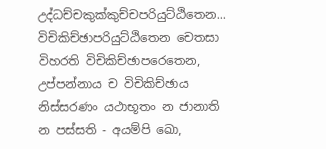උද්ධච්චකුක්කුච්චපරියුට්ඨිතෙන... විචිකිච්ඡාපරියුට්ඨිතෙන චෙතසා විහරති විචිකිච්ඡාපරෙතෙන, උප්පන්නාය ච විචිකිච්ඡාය නිස්සරණං යථාභූතං න ජානාති න පස්සති - අයම්පි ඛො,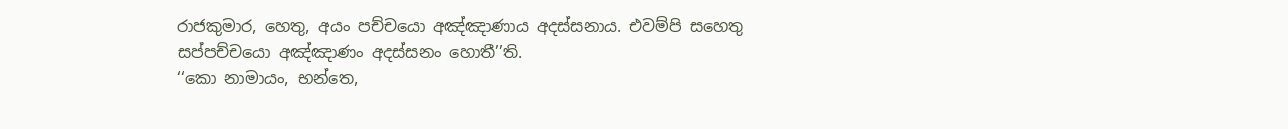රාජකුමාර, හෙතු, අයං පච්චයො අඤ්ඤාණාය අදස්සනාය. එවම්පි සහෙතු සප්පච්චයො අඤ්ඤාණං අදස්සනං හොතී’’ති.
‘‘කො නාමායං, භන්තෙ,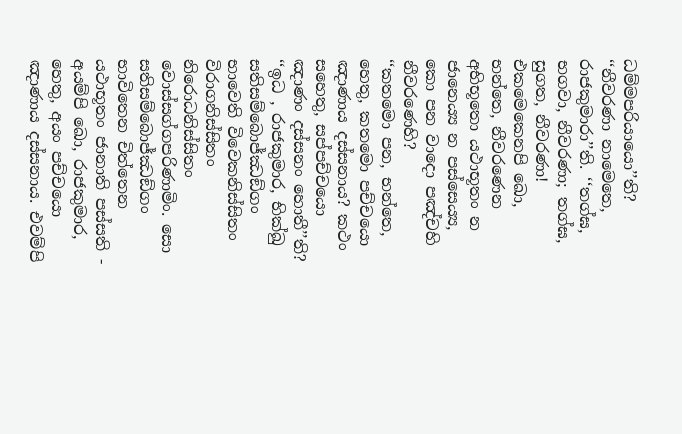ධම්මපරියායො’’ති? ‘‘නීවරණා නාමෙතෙ, රාජකුමාරා’’ති. ‘‘තග්ඝ, භගවා, නීවරණා; තග්ඝ, සුගත, නීවරණා! එකමෙකෙනපි ඛො, භන්තෙ, නීවරණෙන අභිභූතො යථාභූතං න ජානෙය්‍ය න පස්සෙය්‍ය, කො පන වාදො පඤ්චහි නීවරණෙහි?
‘‘කතමො පන, භන්තෙ, හෙතු, කතමො පච්චයො ඤාණාය දස්සනාය? කථං සහෙතු, සප්පච්චයො ඤාණං දස්සනං හොතී’’ති? ‘‘ඉධ , රාජකුමාර, භික්ඛු සතිසම්බොජ්ඣඞ්ගං භාවෙති විවෙකනිස්සිතං විරාගනිස්සිතං නිරොධනිස්සිතං වොස්සග්ගපරිණාමිං. සො සතිසම්බොජ්ඣඞ්ගං භාවිතෙන චිත්තෙන යථාභූතං ජානාති පස්සති - අයම්පි ඛො, රාජකුමාර, හෙතු, අයං පච්චයො ඤාණාය දස්සනාය. එවම්පි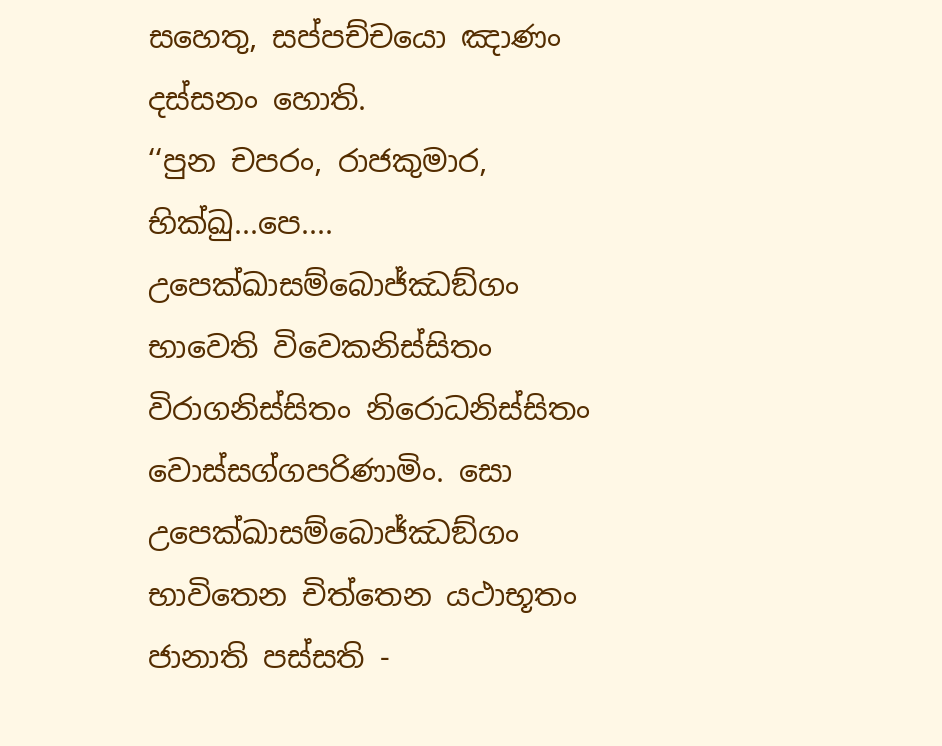සහෙතු, සප්පච්චයො ඤාණං දස්සනං හොති.
‘‘පුන චපරං, රාජකුමාර, භික්ඛු...පෙ.... උපෙක්ඛාසම්බොජ්ඣඞ්ගං භාවෙති විවෙකනිස්සිතං විරාගනිස්සිතං නිරොධනිස්සිතං වොස්සග්ගපරිණාමිං. සො උපෙක්ඛාසම්බොජ්ඣඞ්ගං භාවිතෙන චිත්තෙන යථාභූතං ජානාති පස්සති -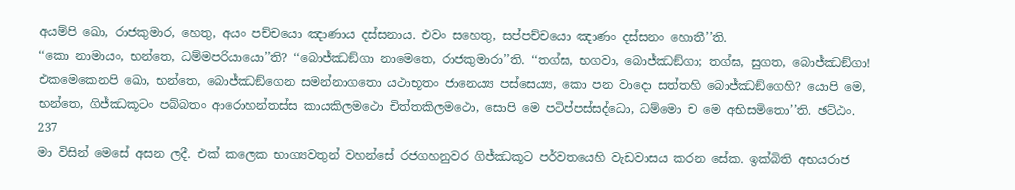අයම්පි ඛො, රාජකුමාර, හෙතු, අයං පච්චයො ඤාණාය දස්සනාය. එවං සහෙතු, සප්පච්චයො ඤාණං දස්සනං හොතී’’ති.
‘‘කො නාමායං, භන්තෙ, ධම්මපරියායො’’ති? ‘‘බොජ්ඣඞ්ගා නාමෙතෙ, රාජකුමාරා’’ති. ‘‘තග්ඝ, භගවා, බොජ්ඣඞ්ගා; තග්ඝ, සුගත, බොජ්ඣඞ්ගා! එකමෙකෙනපි ඛො, භන්තෙ, බොජ්ඣඞ්ගෙන සමන්නාගතො යථාභූතං ජානෙය්‍ය පස්සෙය්‍ය, කො පන වාදො සත්තහි බොජ්ඣඞ්ගෙහි? යොපි මෙ, භන්තෙ, ගිජ්ඣකූටං පබ්බතං ආරොහන්තස්ස කායකිලමථො චිත්තකිලමථො, සොපි මෙ පටිප්පස්සද්ධො, ධම්මො ච මෙ අභිසමිතො’’ති. ඡට්ඨං.
237
මා විසින් මෙසේ අසන ලදී. එක් කලෙක භාග්‍යවතුන් වහන්සේ රජගහනුවර ගිජ්ඣකූට පර්වතයෙහි වැඩවාසය කරන සේක. ඉක්බිති අභයරාජ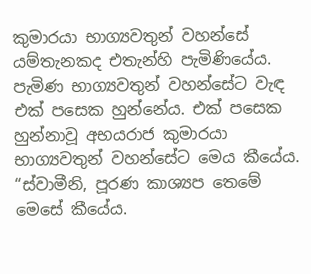කුමාරයා භාග්‍යවතුන් වහන්සේ යම්තැනකද එතැන්හි පැමිණියේය. පැමිණ භාග්‍යවතුන් වහන්සේට වැඳ එක් පසෙක හුන්නේය. එක් පසෙක හුන්නාවූ අභයරාජ කුමාරයා භාග්‍යවතුන් වහන්සේට මෙය කීයේය. “ස්වාමීනි, පූරණ කාශ්‍යප තෙමේ මෙසේ කීයේය.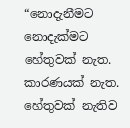“නොදැනීමට නොදැක්මට හේතුවක් නැත. කාරණයක් නැත. හේතුවක් නැතිව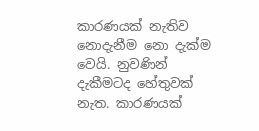කාරණයක් නැතිව නොදැනීම නො දැක්ම වෙයි. නුවණින් දැකීමටද හේතුවක් නැත. කාරණයක්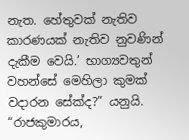නැත. හේතුවක් නැතිව කාරණයක් නැතිව නුවණින් දැකීම වෙයි.’ භාග්‍යවතුන් වහන්සේ මෙහිලා කුමක් වදාරන සේක්ද?” යනුයි.
“රාජකුමාරය,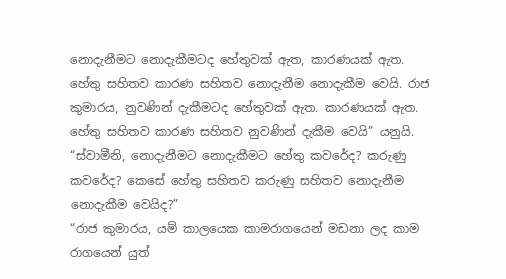නොදැනීමට නොදැකීමටද හේතුවක් ඇත, කාරණයක් ඇත. හේතු සහිතව කාරණ සහිතව නොදැනීම නොදැකීම වෙයි. රාජ කුමාරය, නුවණින් දැකීමටද හේතුවක් ඇත. කාරණයක් ඇත. හේතු සහිතව කාරණ සහිතව නුවණින් දැකීම වෙයි” යනුයි.
“ස්වාමීනි, නොදැනීමට නොදැකීමට හේතු කවරේද? කරුණු කවරේද? කෙසේ හේතු සහිතව කරුණු සහිතව නොදැනීම නොදැකීම වෙයිද?”
“රාජ කුමාරය, යම් කාලයෙක කාමරාගයෙන් මඩනා ලද කාම රාගයෙන් යුත්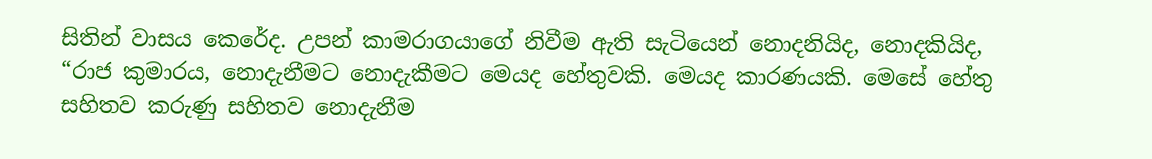සිතින් වාසය කෙරේද. උපන් කාමරාගයාගේ නිවීම ඇති සැටියෙන් නොදනියිද, නොදකියිද,
“රාජ කුමාරය, නොදැනීමට නොදැකීමට මෙයද හේතුවකි. මෙයද කාරණයකි. මෙසේ හේතු සහිතව කරුණු සහිතව නොදැනීම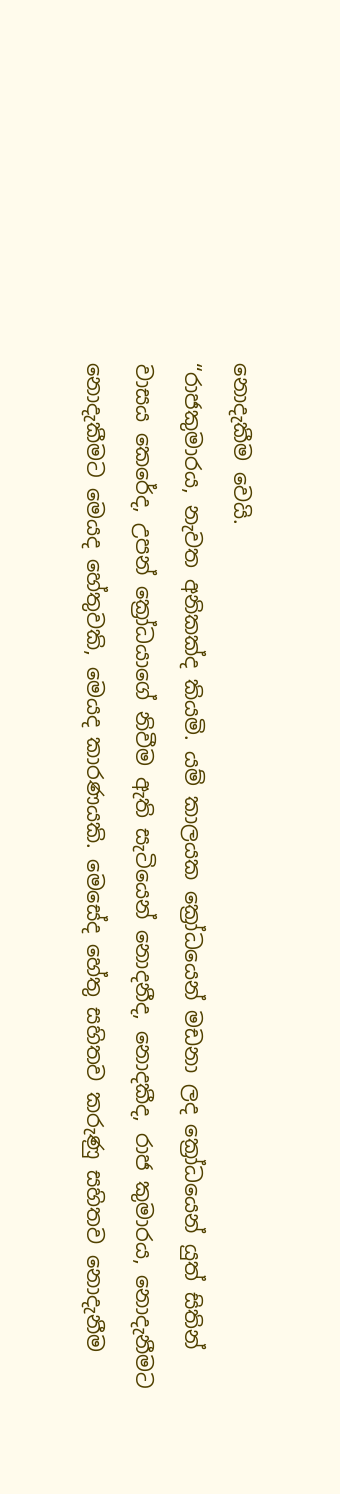නොදැකීම වෙයි.
“රාජකුමාරය, නැවත අනිකක්ද කියමි. යම් කාලයක ක්‍රෝධයෙන් මඩනා ලද ක්‍රෝධයෙන් යුත් සිතින් වාසය කෙරේද, උපන් ක්‍රෝධයාගේ නිවීම ඇති සැටියෙන් නොදනීද, නොදකීද, රාජ කුමාරය, නොදැනීමට නොදැකීමට මෙයද හේතුවකි, මෙයද කාරණයකි. මෙසේද හේතු සහිතව කරුණු සහිතව නොදැනීම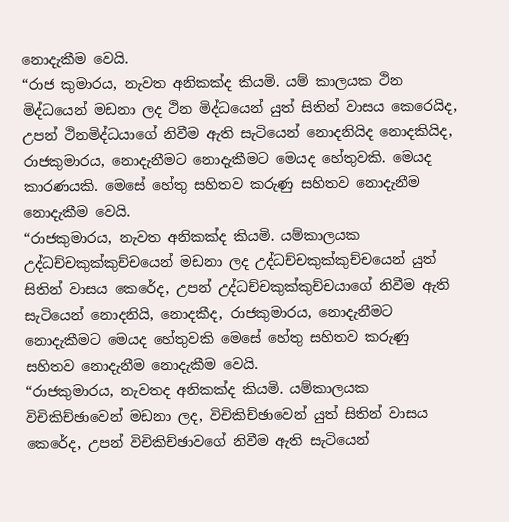නොදැකීම වෙයි.
“රාජ කුමාරය, නැවත අනිකක්ද කියමි. යම් කාලයක ථින මිද්ධයෙන් මඩනා ලද ථින මිද්ධයෙන් යුත් සිතින් වාසය කෙරෙයිද, උපන් ථිනමිද්ධයාගේ නිවීම ඇති සැටියෙන් නොදනියිද නොදකියිද, රාජකුමාරය, නොදැනීමට නොදැකීමට මෙයද හේතුවකි. මෙයද කාරණයකි. මෙසේ හේතු සහිතව කරුණු සහිතව නොදැනීම නොදැකීම වෙයි.
“රාජකුමාරය, නැවත අනිකක්ද කියමි. යම්කාලයක උද්ධච්චකුක්කුච්චයෙන් මඩනා ලද උද්ධච්චකුක්කුච්චයෙන් යුත් සිතින් වාසය කෙරේද, උපන් උද්ධච්චකුක්කුච්චයාගේ නිවීම ඇති සැටියෙන් නොදනියි, නොදකීද, රාජකුමාරය, නොදැනීමට නොදැකීමට මෙයද හේතුවකි මෙසේ හේතු සහිතව කරුණු සහිතව නොදැනීම නොදැකීම වෙයි.
“රාජකුමාරය, නැවතද අනිකක්ද කියමි. යම්කාලයක විචිකිච්ඡාවෙන් මඩනා ලද, විචිකිච්ඡාවෙන් යුත් සිතින් වාසය කෙරේද, උපන් විචිකිච්ඡාවගේ නිවීම ඇති සැටියෙන්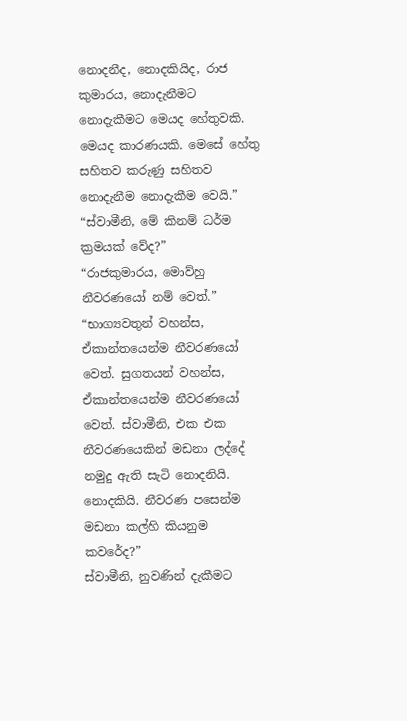නොදනීද, නොදකියිද, රාජ කුමාරය, නොදැනීමට නොදැකීමට මෙයද හේතුවකි. මෙයද කාරණයකි. මෙසේ හේතු සහිතව කරුණු සහිතව නොදැනීම නොදැකීම වෙයි.”
“ස්වාමීනි, මේ කිනම් ධර්ම ක්‍රමයක් වේද?”
“රාජකුමාරය, මොව්හු නීවරණයෝ නම් වෙත්.”
“භාග්‍යවතුන් වහන්ස, ඒකාන්තයෙන්ම නීවරණයෝ වෙත්. සුගතයන් වහන්ස, ඒකාන්තයෙන්ම නීවරණයෝ වෙත්. ස්වාමීනි, එක එක නීවරණයෙකින් මඩනා ලද්දේ නමුදු ඇති සැටි නොදනියි. නොදකියි. නීවරණ පසෙන්ම මඩනා කල්හි කියනුම කවරේද?”
ස්වාමීනි, නුවණින් දැකීමට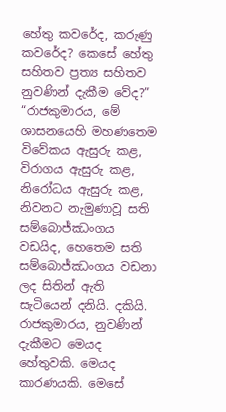හේතු කවරේද, කරුණු කවරේද? කෙසේ හේතු සහිතව ප්‍රත්‍ය සහිතව නුවණින් දැකීම වේද?”
“රාජකුමාරය, මේ ශාසනයෙහි මහණතෙම විවේකය ඇසුරු කළ, විරාගය ඇසුරු කළ, නිරෝධය ඇසුරු කළ, නිවනට නැමුණාවූ සති සම්බොජ්ඣංගය වඩයිද, හෙතෙම සති සම්බොජ්ඣංගය වඩනා ලද සිතින් ඇති සැටියෙන් දනියි. දකියි. රාජකුමාරය, නුවණින් දැකීමට මෙයද හේතුවකි. මෙයද කාරණයකි. මෙසේ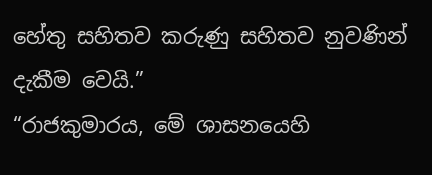හේතු සහිතව කරුණු සහිතව නුවණින් දැකීම වෙයි.”
“රාජකුමාරය, මේ ශාසනයෙහි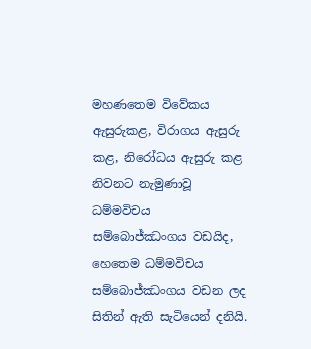මහණතෙම විවේකය ඇසුරුකළ, විරාගය ඇසුරු කළ, නිරෝධය ඇසුරු කළ නිවනට නැමුණාවූ ධම්මවිචය සම්බොජ්ඣංගය වඩයිද, හෙතෙම ධම්මවිචය සම්බොජ්ඣංගය වඩන ලද සිතින් ඇති සැටියෙන් දනියි.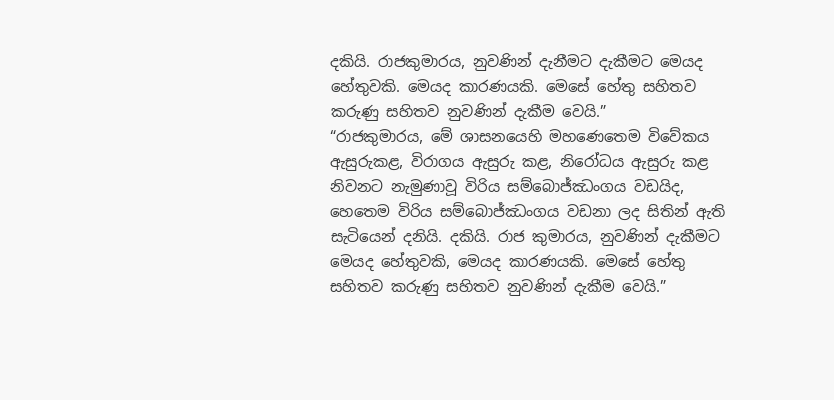දකියි. රාජකුමාරය, නුවණින් දැනීමට දැකීමට මෙයද හේතුවකි. මෙයද කාරණයකි. මෙසේ හේතු සහිතව කරුණු සහිතව නුවණින් දැකීම වෙයි.”
“රාජකුමාරය, මේ ශාසනයෙහි මහණෙතෙම විවේකය ඇසුරුකළ, විරාගය ඇසුරු කළ, නිරෝධය ඇසුරු කළ නිවනට නැමුණාවූ විරිය සම්බොජ්ඣංගය වඩයිද, හෙතෙම විරිය සම්බොජ්ඣංගය වඩනා ලද සිතින් ඇති සැටියෙන් දනියි. දකියි. රාජ කුමාරය, නුවණින් දැකීමට මෙයද හේතුවකි, මෙයද කාරණයකි. මෙසේ හේතු සහිතව කරුණු සහිතව නුවණින් දැකීම වෙයි.”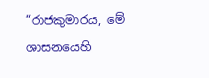“රාජකුමාරය, මේ ශාසනයෙහි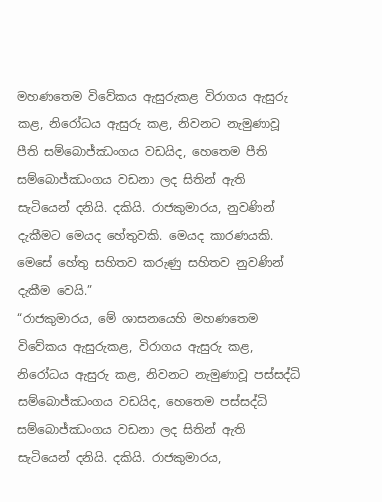මහණතෙම විවේකය ඇසුරුකළ විරාගය ඇසුරු කළ, නිරෝධය ඇසුරු කළ, නිවනට නැමුණාවූ පීති සම්බොජ්ඣංගය වඩයිද, හෙතෙම පීති සම්බොජ්ඣංගය වඩනා ලද සිතින් ඇති සැටියෙන් දනියි. දකියි. රාජකුමාරය, නුවණින් දැකීමට මෙයද හේතුවකි. මෙයද කාරණයකි. මෙසේ හේතු සහිතව කරුණු සහිතව නුවණින් දැකීම වෙයි.”
“රාජකුමාරය, මේ ශාසනයෙහි මහණතෙම විවේකය ඇසුරුකළ, විරාගය ඇසුරු කළ, නිරෝධය ඇසුරු කළ, නිවනට නැමුණාවූ පස්සද්ධි සම්බොජ්ඣංගය වඩයිද, හෙතෙම පස්සද්ධි සම්බොජ්ඣංගය වඩනා ලද සිතින් ඇති සැටියෙන් දනියි. දකියි. රාජකුමාරය,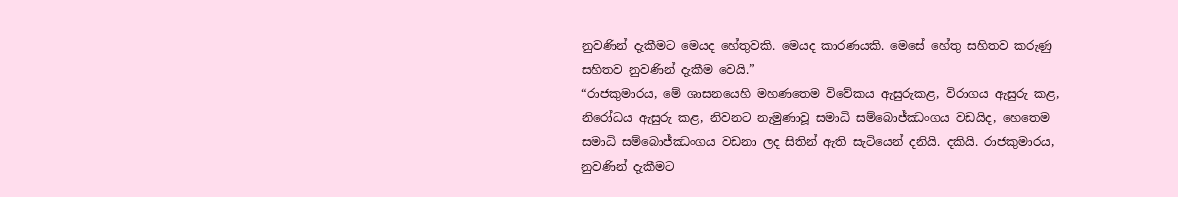නුවණින් දැකීමට මෙයද හේතුවකි. මෙයද කාරණයකි. මෙසේ හේතු සහිතව කරුණු සහිතව නුවණින් දැකීම වෙයි.”
“රාජකුමාරය, මේ ශාසනයෙහි මහණතෙම විවේකය ඇසුරුකළ, විරාගය ඇසුරු කළ, නිරෝධය ඇසුරු කළ, නිවනට නැමුණාවූ සමාධි සම්බොජ්ඣංගය වඩයිද, හෙතෙම සමාධි සම්බොජ්ඣංගය වඩනා ලද සිතින් ඇති සැටියෙන් දනියි. දකියි. රාජකුමාරය, නුවණින් දැකීමට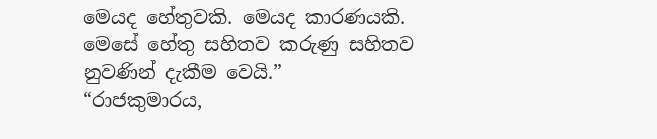මෙයද හේතුවකි. මෙයද කාරණයකි. මෙසේ හේතු සහිතව කරුණු සහිතව නුවණින් දැකීම වෙයි.”
“රාජකුමාරය,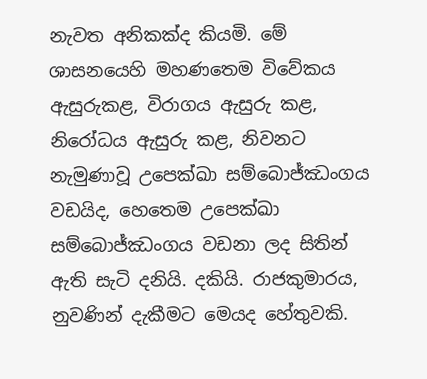නැවත අනිකක්ද කියමි. මේ ශාසනයෙහි මහණතෙම විවේකය ඇසුරුකළ, විරාගය ඇසුරු කළ, නිරෝධය ඇසුරු කළ, නිවනට නැමුණාවූ උපෙක්ඛා සම්බොජ්ඣංගය වඩයිද, හෙතෙම උපෙක්ඛා සම්බොජ්ඣංගය වඩනා ලද සිතින් ඇති සැටි දනියි. දකියි. රාජකුමාරය, නුවණින් දැකීමට මෙයද හේතුවකි.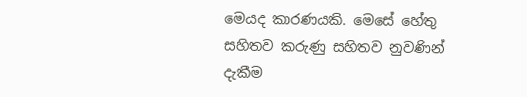මෙයද කාරණයකි. මෙසේ හේතු සහිතව කරුණු සහිතව නුවණින් දැකීම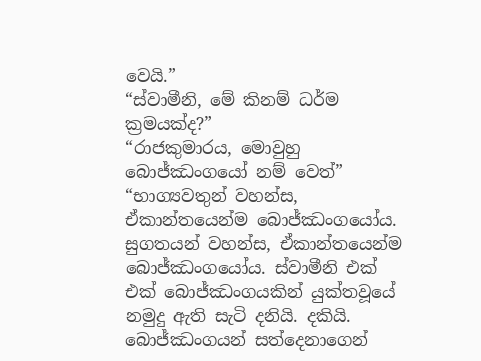වෙයි.”
“ස්වාමීනි, මේ කිනම් ධර්ම ක්‍රමයක්ද?”
“රාජකුමාරය, මොවුහු බොජ්ඣංගයෝ නම් වෙත්”
“භාග්‍යවතුන් වහන්ස, ඒකාන්තයෙන්ම බොජ්ඣංගයෝය. සුගතයන් වහන්ස, ඒකාන්තයෙන්ම බොජ්ඣංගයෝය. ස්වාමීනි එක් එක් බොජ්ඣංගයකින් යුක්තවූයේ නමුදු ඇති සැටි දනියි. දකියි. බොජ්ඣංගයන් සත්දෙනාගෙන්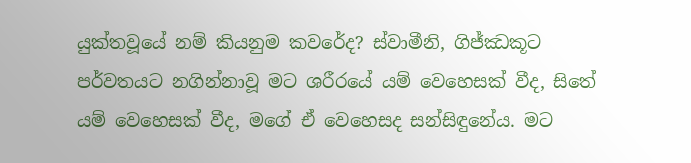යුක්තවූයේ නම් කියනුම කවරේද? ස්වාමීනි, ගිජ්ඣකූට පර්වතයට නගින්නාවූ මට ශරීරයේ යම් වෙහෙසක් වීද, සිතේ යම් වෙහෙසක් වීද, මගේ ඒ වෙහෙසද සන්සිඳුනේය. මට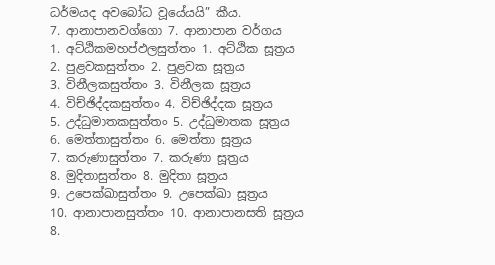ධර්මයද අවබෝධ වූයේයයි” කීය.
7. ආනාපානවග්ගො 7. ආනාපාන වර්ගය
1. අට්ඨිකමහප්ඵලසුත්තං 1. අට්ඨික සූත්‍රය
2. පුළවකසුත්තං 2. පුළවක සූත්‍රය
3. විනීලකසුත්තං 3. විනීලක සූත්‍රය
4. විච්ඡිද්දකසුත්තං 4. විච්ඡිද්දක සූත්‍රය
5. උද්ධුමාතකසුත්තං 5. උද්ධුමාතක සූත්‍රය
6. මෙත්තාසුත්තං 6. මෙත්තා සූත්‍රය
7. කරුණාසුත්තං 7. කරුණා සූත්‍රය
8. මුදිතාසුත්තං 8. මුදිතා සූත්‍රය
9. උපෙක්ඛාසුත්තං 9. උපෙක්ඛා සූත්‍රය
10. ආනාපානසුත්තං 10. ආනාපානසති සූත්‍රය
8.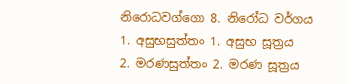නිරොධවග්ගො 8. නිරෝධ වර්ගය
1. අසුභසුත්තං 1. අසුභ සූත්‍රය
2. මරණසුත්තං 2. මරණ සූත්‍රය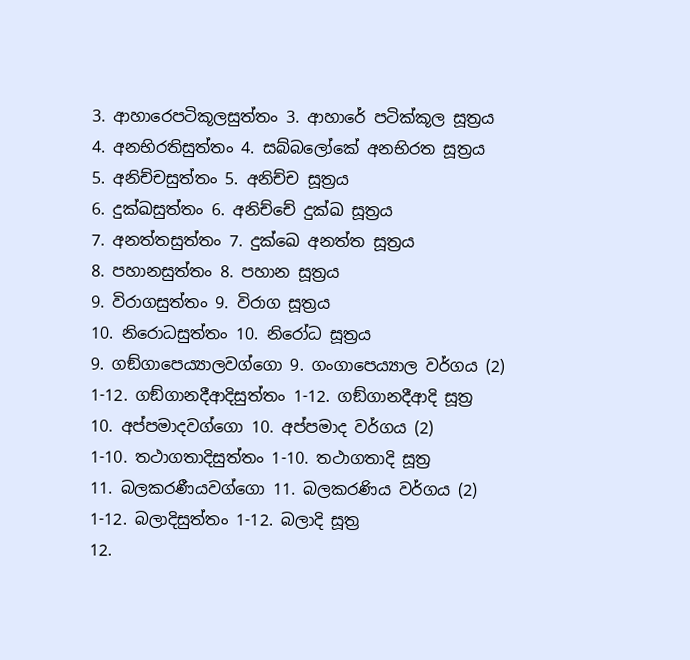3. ආහාරෙපටිකූලසුත්තං 3. ආහාරේ පටික්කූල සූත්‍රය
4. අනභිරතිසුත්තං 4. සබ්බලෝකේ අනභිරත සූත්‍රය
5. අනිච්චසුත්තං 5. අනිච්ච සූත්‍රය
6. දුක්ඛසුත්තං 6. අනිච්චේ දුක්ඛ සූත්‍රය
7. අනත්තසුත්තං 7. දුක්ඛෙ අනත්ත සූත්‍රය
8. පහානසුත්තං 8. පහාන සූත්‍රය
9. විරාගසුත්තං 9. විරාග සූත්‍රය
10. නිරොධසුත්තං 10. නිරෝධ සූත්‍රය
9. ගඞ්ගාපෙය්‍යාලවග්ගො 9. ගංගාපෙය්‍යාල වර්ගය (2)
1-12. ගඞ්ගානදීආදිසුත්තං 1-12. ගඞ්ගානදීආදි සූත්‍ර
10. අප්පමාදවග්ගො 10. අප්පමාද වර්ගය (2)
1-10. තථාගතාදිසුත්තං 1-10. තථාගතාදි සූත්‍ර
11. බලකරණීයවග්ගො 11. බලකරණිය වර්ගය (2)
1-12. බලාදිසුත්තං 1-12. බලාදි සූත්‍ර
12.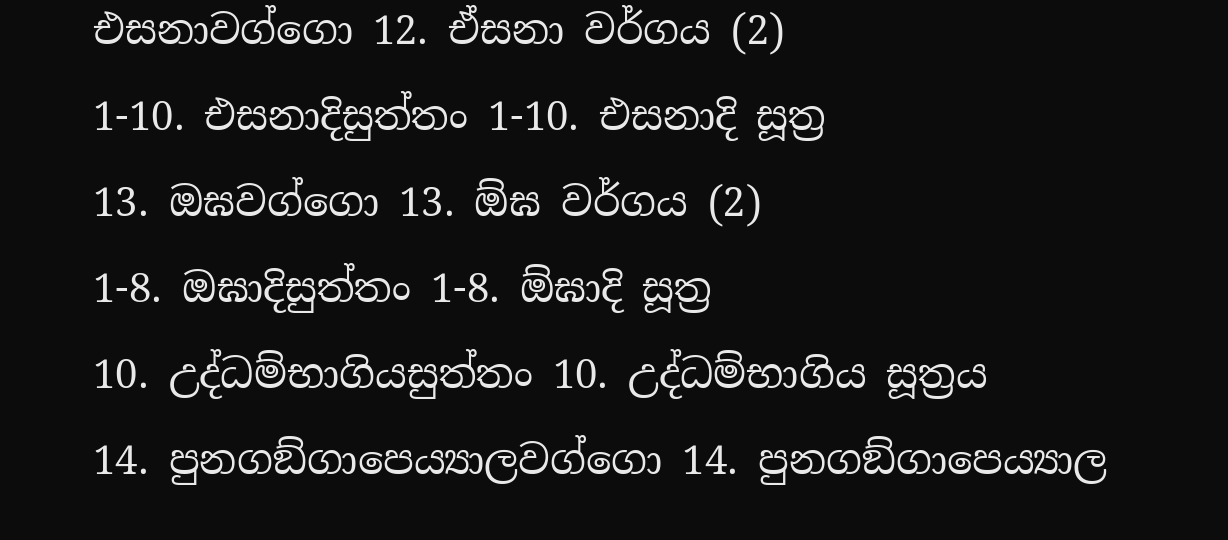එසනාවග්ගො 12. ඒසනා වර්ගය (2)
1-10. එසනාදිසුත්තං 1-10. එසනාදි සූත්‍ර
13. ඔඝවග්ගො 13. ඕඝ වර්ගය (2)
1-8. ඔඝාදිසුත්තං 1-8. ඕඝාදි සූත්‍ර
10. උද්ධම්භාගියසුත්තං 10. උද්ධම්භාගිය සූත්‍රය
14. පුනගඞ්ගාපෙය්‍යාලවග්ගො 14. පුනගඞ්ගාපෙය්‍යාල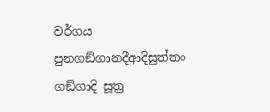වර්ගය
පුනගඞ්ගානදීආදිසුත්තං ගඞ්ගාදි සූත්‍ර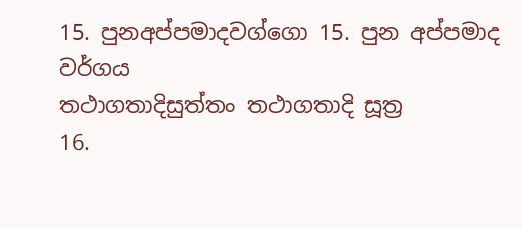15. පුනඅප්පමාදවග්ගො 15. පුන අප්පමාද වර්ගය
තථාගතාදිසුත්තං තථාගතාදි සූත්‍ර
16.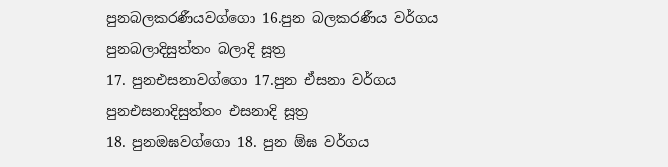පුනබලකරණීයවග්ගො 16.පුන බලකරණීය වර්ගය
පුනබලාදිසුත්තං බලාදි සූත්‍ර
17. පුනඑසනාවග්ගො 17.පුන ඒසනා වර්ගය
පුනඑසනාදිසුත්තං එසනාදි සූත්‍ර
18. පුනඔඝවග්ගො 18. පුන ඕඝ වර්ගය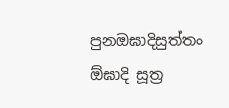පුනඔඝාදිසුත්තං ඕඝාදි සූත්‍ර